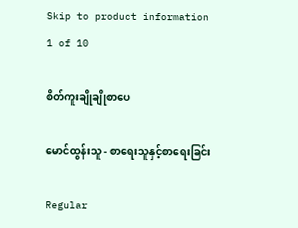Skip to product information
1 of 10

စိတ်ကူးချိုချိုစာပေ

မောင်ထွန်းသူ - စာရေးသူနှင့်စာရေးခြင်း

Regular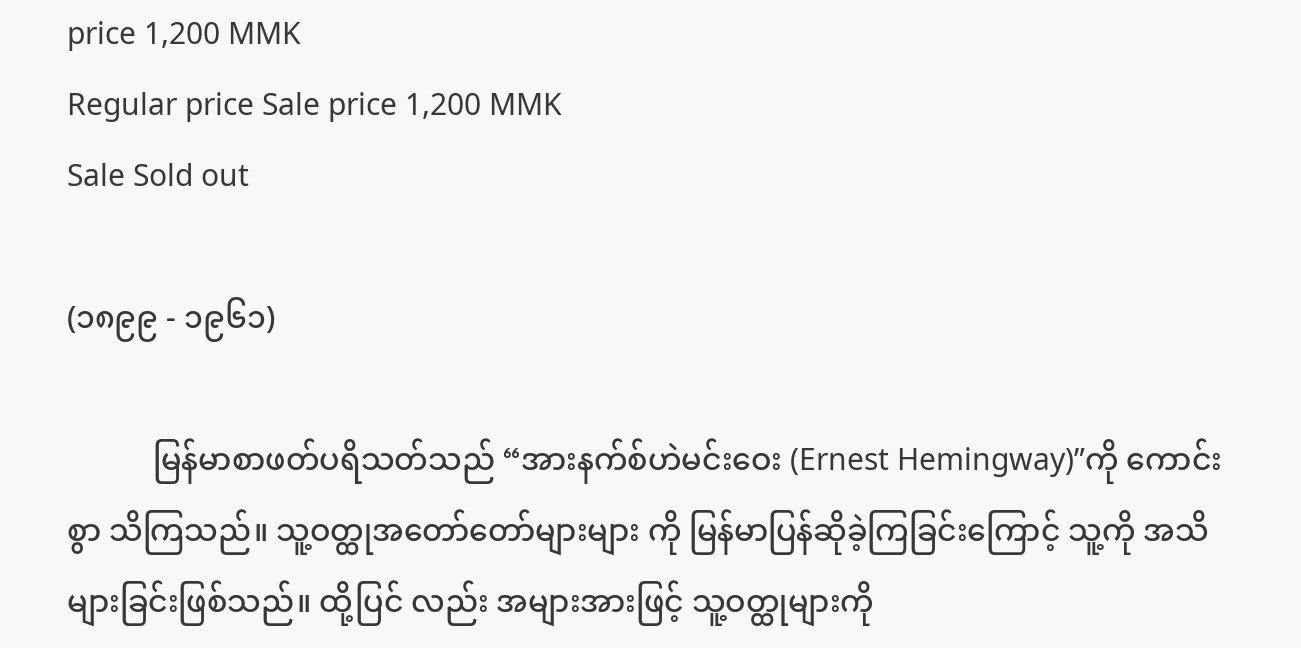price 1,200 MMK
Regular price Sale price 1,200 MMK
Sale Sold out

(၁၈၉၉ - ၁၉၆၁)

           မြန်မာစာဖတ်ပရိသတ်သည် “အားနက်စ်ဟဲမင်းဝေး (Ernest Hemingway)”ကို ကောင်းစွာ သိကြသည်။ သူ့ဝတ္ထုအတော်တော်များများ ကို မြန်မာပြန်ဆိုခဲ့ကြခြင်းကြောင့် သူ့ကို အသိများခြင်းဖြစ်သည်။ ထို့ပြင် လည်း အများအားဖြင့် သူ့ဝတ္ထုများကို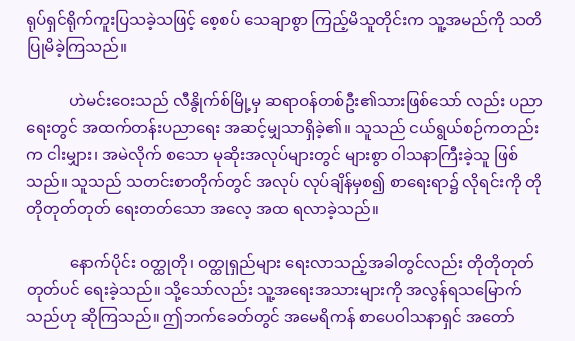ရုပ်ရှင်ရိုက်ကူးပြသခဲ့သဖြင့် စေ့စပ် သေချာစွာ ကြည့်မိသူတိုင်းက သူ့အမည်ကို သတိပြုမိခဲ့ကြသည်။

           ဟဲမင်းဝေးသည် လီနွိုက်စ်မြို့မှ ဆရာဝန်တစ်ဦး၏သားဖြစ်သော် လည်း ပညာရေးတွင် အထက်တန်းပညာရေး အဆင့်မျှသာရှိခဲ့၏။ သူသည် ငယ်ရွယ်စဉ်ကတည်းက ငါးမျှား၊ အမဲလိုက် စသော မုဆိုးအလုပ်များတွင် များစွာ ဝါသနာကြီးခဲ့သူ ဖြစ်သည်။ သူသည် သတင်းစာတိုက်တွင် အလုပ် လုပ်ချိန်မှစ၍ စာရေးရာ၌ လိုရင်းကို တိုတိုတုတ်တုတ် ရေးတတ်သော အလေ့ အထ ရလာခဲ့သည်။

           နောက်ပိုင်း ဝတ္ထုတို၊ ဝတ္ထုရှည်များ ရေးလာသည့်အခါတွင်လည်း တိုတိုတုတ်တုတ်ပင် ရေးခဲ့သည်။ သို့သော်လည်း သူ့အရေးအသားများကို အလွန်ရသမြောက်သည်ဟု ဆိုကြသည်။ ဤဘက်ခေတ်တွင် အမေရိကန် စာပေဝါသနာရှင် အတော်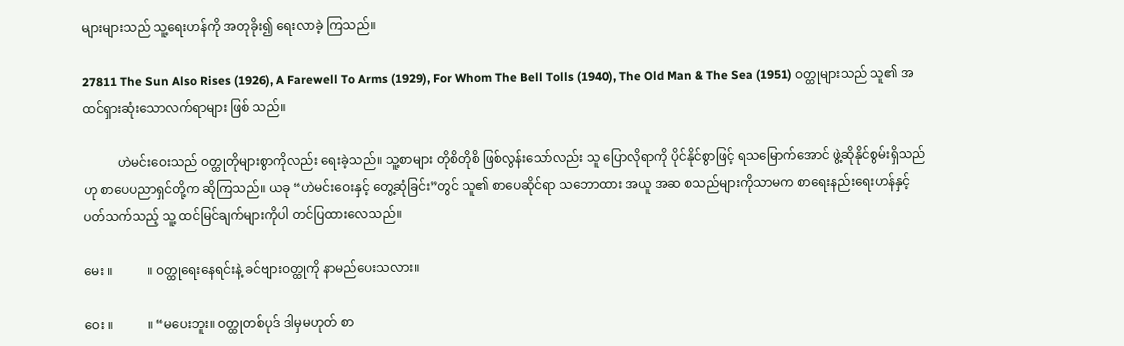များများသည် သူ့ရေးဟန်ကို အတုခိုး၍ ရေးလာခဲ့ ကြသည်။

27811 The Sun Also Rises (1926), A Farewell To Arms (1929), For Whom The Bell Tolls (1940), The Old Man & The Sea (1951) ဝတ္ထုများသည် သူ၏ အထင်ရှားဆုံးသောလက်ရာများ ဖြစ် သည်။

           ဟဲမင်းဝေးသည် ဝတ္ထုတိုများစွာကိုလည်း ရေးခဲ့သည်။ သူ့စာများ တိုစိတိုစိ ဖြစ်လွန်းသော်လည်း သူ ပြောလိုရာကို ပိုင်နိုင်စွာဖြင့် ရသမြောက်အောင် ဖွဲ့ဆိုနိုင်စွမ်းရှိသည်ဟု စာပေပညာရှင်တို့က ဆိုကြသည်။ ယခု “ဟဲမင်းဝေးနှင့် တွေ့ဆုံခြင်း”တွင် သူ၏ စာပေဆိုင်ရာ သဘောထား အယူ အဆ စသည်များကိုသာမက စာရေးနည်းရေးဟန်နှင့်ပတ်သက်သည့် သူ့ ထင်မြင်ချက်များကိုပါ တင်ပြထားလေသည်။

မေး ။           ။ ဝတ္ထုရေးနေရင်းနဲ့ ခင်ဗျားဝတ္ထုကို နာမည်ပေးသလား။

ဝေး ။           ။ “မပေးဘူး။ ဝတ္ထုတစ်ပုဒ် ဒါမှမဟုတ် စာ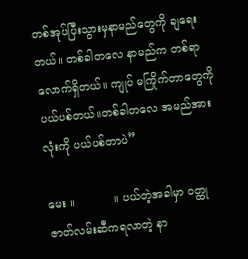တစ်အုပ်ပြီးသွားမှနာမည်တွေကို ချရေးတယ်။ တစ်ခါတလေ နာမည်က တစ်ရာလောက်ရှိတယ်။ ကျုပ် မကြိုက်တာတွေကို ပယ်ပစ်တယ်။တစ်ခါတလေ အမည်အားလုံးကို ပယ်ပစ်တာပဲ”

မေး ။           ။ ပယ်တဲ့အခါမှာ ဝတ္ထုဇာတ်လမ်းဆီကရလာတဲ့ နာ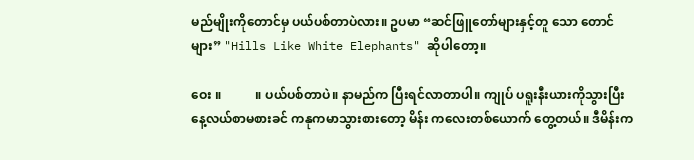မည်မျိုးကိုတောင်မှ ပယ်ပစ်တာပဲလား။ ဥပမာ “ဆင်ဖြူတော်များနှင့်တူ သော တောင်များ” "Hills Like White Elephants" ဆိုပါတော့။

ဝေး ။           ။ ပယ်ပစ်တာပဲ။ နာမည်က ပြီးရင်လာတာပါ။ ကျုပ် ပရူးနီးယားကိုသွားပြီး နေ့လယ်စာမစားခင် ကနုကမာသွားစားတော့ မိန်း ကလေးတစ်ယောက် တွေ့တယ်။ ဒီမိန်းက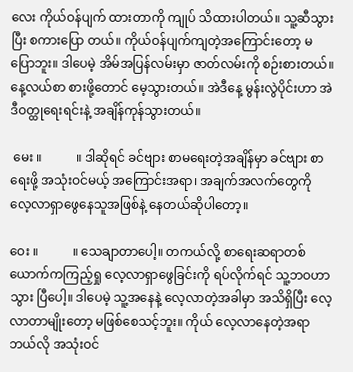လေး ကိုယ်ဝန်ပျက် ထားတာကို ကျုပ် သိထားပါတယ်။ သူ့ဆီသွားပြီး စကားပြော တယ်။ ကိုယ်ဝန်ပျက်ကျတဲ့အကြောင်းတော့ မပြောဘူး။ ဒါပေမဲ့ အိမ်အပြန်လမ်းမှာ ဇာတ်လမ်းကို စဉ်းစားတယ်။ နေ့လယ်စာ စားဖို့တောင် မေ့သွားတယ်။ အဲဒီနေ့ မွန်းလွဲပိုင်းဟာ အဲဒီဝတ္ထုရေးရင်းနဲ့ အချိန်ကုန်သွားတယ်။

 မေး ။           ။ ဒါဆိုရင် ခင်ဗျား စာမရေးတဲ့အချိန်မှာ ခင်ဗျား စာရေးဖို့ အသုံးဝင်မယ့် အကြောင်းအရာ၊ အချက်အလက်တွေကို လေ့လာရှာဖွေနေသူအဖြစ်နဲ့ နေတယ်ဆိုပါတော့။

ဝေး ။           ။ သေချာတာပေါ့။ တကယ်လို့ စာရေးဆရာတစ်ယောက်ကကြည့်ရှု လေ့လာရှာဖွေခြင်းကို ရပ်လိုက်ရင် သူ့ဘဝဟာ သွား ပြီပေါ့။ ဒါပေမဲ့ သူ့အနေနဲ့ လေ့လာတဲ့အခါမှာ အသိရှိပြီး လေ့ လာတာမျိုးတော့ မဖြစ်စေသင့်ဘူး။ ကိုယ် လေ့လာနေတဲ့အရာ ဘယ်လို အသုံးဝင်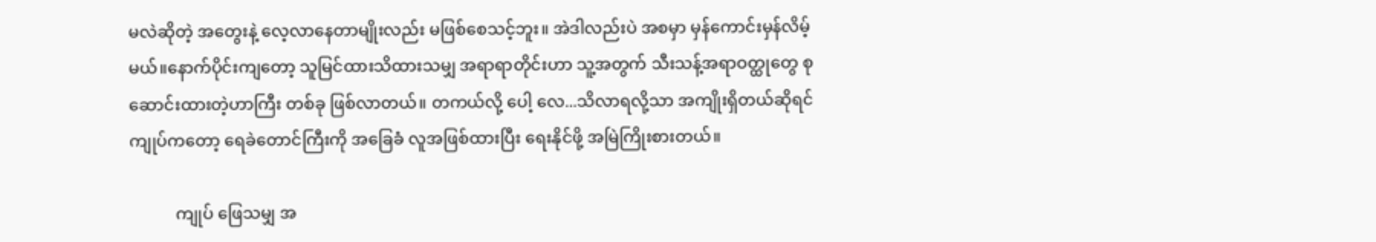မလဲဆိုတဲ့ အတွေးနဲ့ လေ့လာနေတာမျိုးလည်း မဖြစ်စေသင့်ဘူး။ အဲဒါလည်းပဲ အစမှာ မှန်ကောင်းမှန်လိမ့်မယ်။နောက်ပိုင်းကျတော့ သူမြင်ထားသိထားသမျှ အရာရာတိုင်းဟာ သူ့အတွက် သီးသန့်အရာဝတ္ထုတွေ စုဆောင်းထားတဲ့ဟာကြီး တစ်ခု ဖြစ်လာတယ်။ တကယ်လို့ ပေါ့ လေ...သိလာရလို့သာ အကျိုးရှိတယ်ဆိုရင် ကျုပ်ကတော့ ရေခဲတောင်ကြီးကို အခြေခံ လူအဖြစ်ထားပြီး ရေးနိုင်ဖို့ အမြဲကြိုးစားတယ်။

           ကျုပ် ဖြေသမျှ အ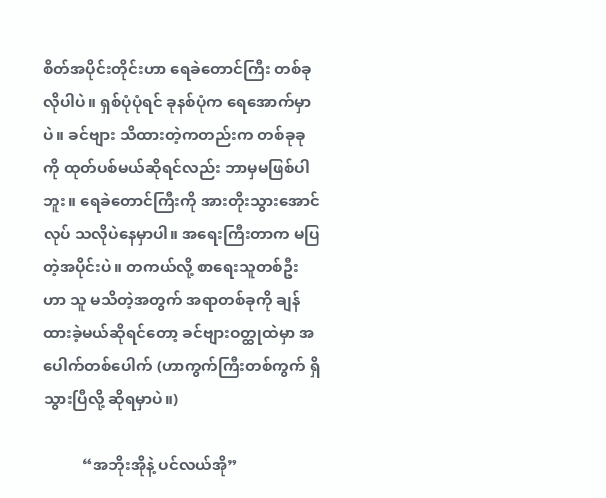စိတ်အပိုင်းတိုင်းဟာ ရေခဲတောင်ကြီး တစ်ခုလိုပါပဲ။ ရှစ်ပုံပုံရင် ခုနစ်ပုံက ရေအောက်မှာပဲ။ ခင်ဗျား သိထားတဲ့ကတည်းက တစ်ခုခုကို ထုတ်ပစ်မယ်ဆိုရင်လည်း ဘာမှမဖြစ်ပါဘူး။ ရေခဲတောင်ကြီးကို အားတိုးသွားအောင် လုပ် သလိုပဲနေမှာပါ။ အရေးကြီးတာက မပြတဲ့အပိုင်းပဲ။ တကယ်လို့ စာရေးသူတစ်ဦးဟာ သူ မသိတဲ့အတွက် အရာတစ်ခုကို ချန် ထားခဲ့မယ်ဆိုရင်တော့ ခင်ဗျားဝတ္ထုထဲမှာ အပေါက်တစ်ပေါက် (ဟာကွက်ကြီးတစ်ကွက် ရှိသွားပြီလို့ ဆိုရမှာပဲ။)

          “အဘိုးအိုနဲ့ ပင်လယ်အို”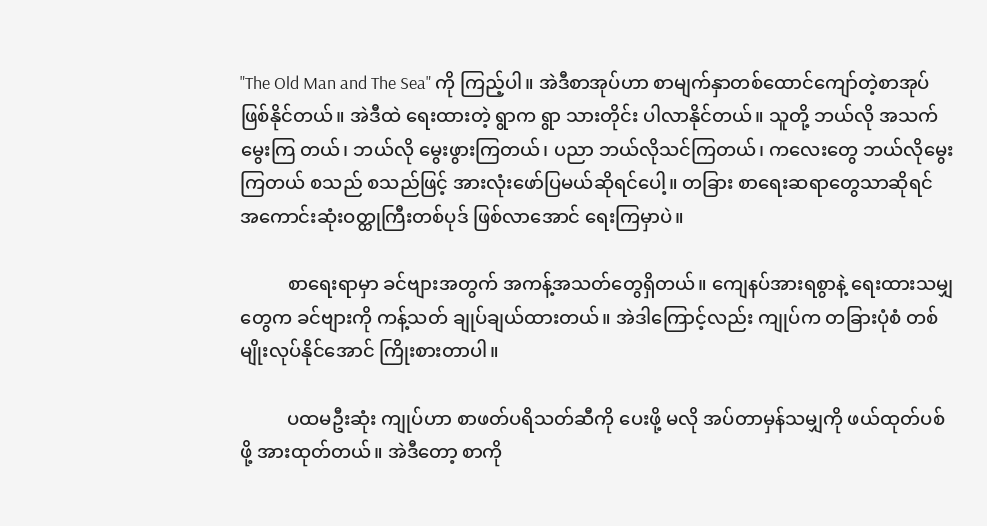"The Old Man and The Sea" ကို ကြည့်ပါ။ အဲဒီစာအုပ်ဟာ စာမျက်နှာတစ်ထောင်ကျော်တဲ့စာအုပ် ဖြစ်နိုင်တယ်။ အဲဒီထဲ ရေးထားတဲ့ ရွာက ရွာ သားတိုင်း ပါလာနိုင်တယ်။ သူတို့ ဘယ်လို အသက်မွေးကြ တယ်၊ ဘယ်လို မွေးဖွားကြတယ်၊ ပညာ ဘယ်လိုသင်ကြတယ်၊ ကလေးတွေ ဘယ်လိုမွေးကြတယ် စသည် စသည်ဖြင့် အားလုံးဖော်ပြမယ်ဆိုရင်ပေါ့။ တခြား စာရေးဆရာတွေသာဆိုရင် အကောင်းဆုံးဝတ္ထုကြီးတစ်ပုဒ် ဖြစ်လာအောင် ရေးကြမှာပဲ။

          စာရေးရာမှာ ခင်ဗျားအတွက် အကန့်အသတ်တွေရှိတယ်။ ကျေနပ်အားရစွာနဲ့ ရေးထားသမျှတွေက ခင်ဗျားကို ကန့်သတ် ချုပ်ချယ်ထားတယ်။ အဲဒါကြောင့်လည်း ကျုပ်က တခြားပုံစံ တစ်မျိုးလုပ်နိုင်အောင် ကြိုးစားတာပါ။

          ပထမဦးဆုံး ကျုပ်ဟာ စာဖတ်ပရိသတ်ဆီကို ပေးဖို့ မလို အပ်တာမှန်သမျှကို ဖယ်ထုတ်ပစ်ဖို့ အားထုတ်တယ်။ အဲဒီတော့ စာကို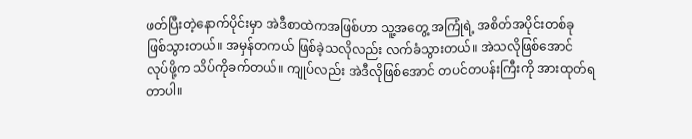ဖတ်ပြီးတဲ့နောက်ပိုင်းမှာ အဲဒီစာထဲကအဖြစ်ဟာ သူ့အတွေ့ အကြုံရဲ့ အစိတ်အပိုင်းတစ်ခု ဖြစ်သွားတယ်။ အမှန်တကယ် ဖြစ်ခဲ့သလိုလည်း လက်ခံသွားတယ်။ အဲသလိုဖြစ်အောင် လုပ်ဖို့က သိပ်ကိုခက်တယ်။ ကျုပ်လည်း အဲဒီလိုဖြစ်အောင် တပင်တပန်းကြီးကို အားထုတ်ရတာပါ။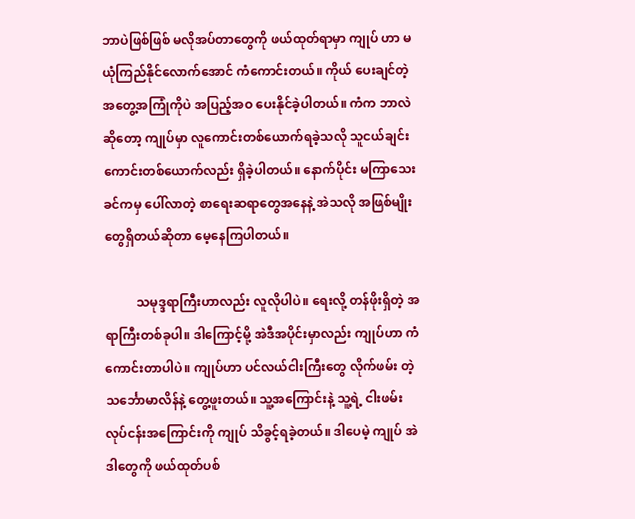ဘာပဲဖြစ်ဖြစ် မလိုအပ်တာတွေကို ဖယ်ထုတ်ရာမှာ ကျုပ် ဟာ မယုံကြည်နိုင်လောက်အောင် ကံကောင်းတယ်။ ကိုယ် ပေးချင်တဲ့ အတွေ့အကြုံကိုပဲ အပြည့်အဝ ပေးနိုင်ခဲ့ပါတယ်။ ကံက ဘာလဲဆိုတော့ ကျုပ်မှာ လူကောင်းတစ်ယောက်ရခဲ့သလို သူငယ်ချင်းကောင်းတစ်ယောက်လည်း ရှိခဲ့ပါတယ်။ နောက်ပိုင်း မကြာသေးခင်ကမှ ပေါ်လာတဲ့ စာရေးဆရာတွေအနေနဲ့ အဲသလို အဖြစ်မျိုးတွေရှိတယ်ဆိုတာ မေ့နေကြပါတယ်။

          သမုဒ္ဒရာကြီးဟာလည်း လူလိုပါပဲ။ ရေးလို့ တန်ဖိုးရှိတဲ့ အရာကြီးတစ်ခုပါ။ ဒါကြောင့်မို့ အဲဒီအပိုင်းမှာလည်း ကျုပ်ဟာ ကံကောင်းတာပါပဲ။ ကျုပ်ဟာ ပင်လယ်ငါးကြီးတွေ လိုက်ဖမ်း တဲ့ သင်္ဘောမာလိန်နဲ့ တွေ့ဖူးတယ်။ သူ့အကြောင်းနဲ့ သူ့ရဲ့ ငါးဖမ်းလုပ်ငန်းအကြောင်းကို ကျုပ် သိခွင့်ရခဲ့တယ်။ ဒါပေမဲ့ ကျုပ် အဲဒါတွေကို ဖယ်ထုတ်ပစ်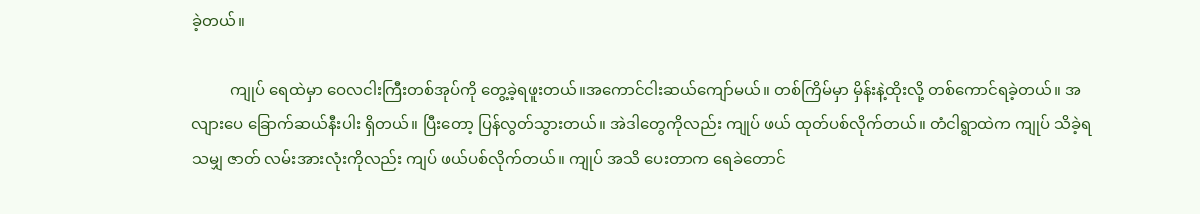ခဲ့တယ်။

          ကျုပ် ရေထဲမှာ ဝေလငါးကြီးတစ်အုပ်ကို တွေ့ခဲ့ရဖူးတယ်။အကောင်ငါးဆယ်ကျော်မယ်။ တစ်ကြိမ်မှာ မှိန်းနဲ့ထိုးလို့ တစ်ကောင်ရခဲ့တယ်။ အလျားပေ ခြောက်ဆယ်နီးပါး ရှိတယ်။ ပြီးတော့ ပြန်လွတ်သွားတယ်။ အဲဒါတွေကိုလည်း ကျုပ် ဖယ် ထုတ်ပစ်လိုက်တယ်။ တံငါရွာထဲက ကျုပ် သိခဲ့ရသမျှ ဇာတ် လမ်းအားလုံးကိုလည်း ကျပ် ဖယ်ပစ်လိုက်တယ်။ ကျုပ် အသိ ပေးတာက ရေခဲတောင်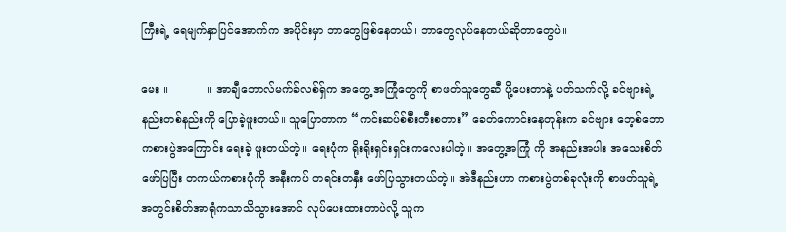ကြီးရဲ့ ရေမျက်နှာပြင်အောက်က အပိုင်းမှာ ဘာတွေဖြစ်နေတယ်၊ ဘာတွေလုပ်နေတယ်ဆိုတာတွေပဲ။

မေး ။           ။ အာချီဘောလ်မက်ခ်လစ်ရှ်က အတွေ့ အကြုံတွေကို စာဖတ်သူတွေဆီ ပို့ပေးတာနဲ့ ပတ်သက်လို့ ခင်ဗျားရဲ့ နည်းတစ်နည်းကို ပြောခဲ့ဖူးတယ်။ သူပြောတာက “ကင်းဆပ်စ်စီးတီးစတား” ခေတ်ကောင်းနေတုန်းက ခင်ဗျား ဘေ့စ်ဘောကစားပွဲအကြောင်း ရေးခဲ့ ဖူးတယ်တဲ့။ ရေးပုံက ရိုးရိုးရှင်းရှင်းကလေးပါတဲ့။ အတွေ့အကြုံ ကို အနည်းအပါး အသေးစိတ်ဖော်ပြပြီး တကယ်ကစားပုံကို အနီးကပ် တရင်းတနှီး ဖော်ပြသွားတယ်တဲ့။ အဲဒီနည်းဟာ ကစားပွဲတစ်ခုလုံးကို စာဖတ်သူရဲ့ အတွင်းစိတ်အာရုံကသာသိသွားအောင် လုပ်ပေးထားတာပဲလို့ သူက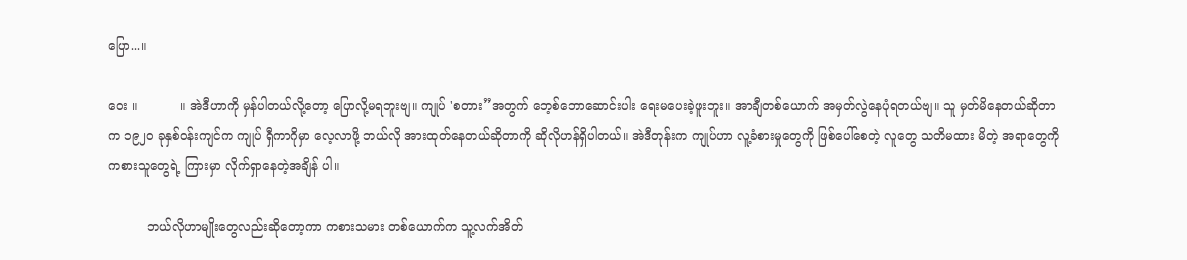ပြော...။

ဝေး ။           ။ အဲဒီဟာကို မှန်ပါတယ်လို့တော့ ပြောလို့မရဘူးဗျ။ ကျုပ် 'စတား”အတွက် ဘေ့စ်ဘောဆောင်းပါး ရေးမပေးခဲ့ဖူးဘူး။ အာချီတစ်ယောက် အမှတ်လွဲနေပုံရတယ်ဗျ။ သူ မှတ်မိနေတယ်ဆိုတာက ၁၉၂၀ ခုနှစ်ဝန်းကျင်က ကျုပ် ရှီကာဂိုမှာ လေ့လာဖို့ ဘယ်လို အားထုတ်နေတယ်ဆိုတာကို ဆိုလိုဟန်ရှိပါတယ်။ အဲဒီတုန်းက ကျုပ်ဟာ လူ့ခံစားမှုတွေကို ဖြစ်ပေါ်စေတဲ့ လူတွေ သတိမထား မိတဲ့ အရာတွေကို ကစားသူတွေရဲ့ ကြားမှာ လိုက်ရှာနေတဲ့အချိန် ပါ။

          ဘယ်လိုဟာမျိုးတွေလည်းဆိုတော့ကာ ကစားသမား တစ်ယောက်က သူ့လက်အိတ်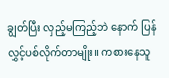ချွတ်ပြီး လှည့်မကြည့်ဘဲ နောက် ပြန် လွှင့်ပစ်လိုက်တာမျိုး။ ကစားနေသူ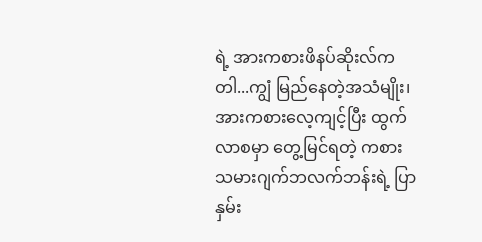ရဲ့ အားကစားဖိနပ်ဆိုးလ်က တါ...ကျွံ မြည်နေတဲ့အသံမျိုး၊ အားကစားလေ့ကျင့်ပြီး ထွက် လာစမှာ တွေ့မြင်ရတဲ့ ကစားသမားဂျက်ဘလက်ဘန်းရဲ့ ပြာနှမ်း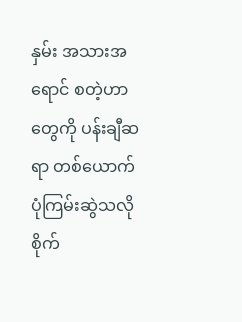နှမ်း အသားအရောင် စတဲ့ဟာတွေကို ပန်းချီဆရာ တစ်ယောက် ပုံကြမ်းဆွဲသလို စိုက်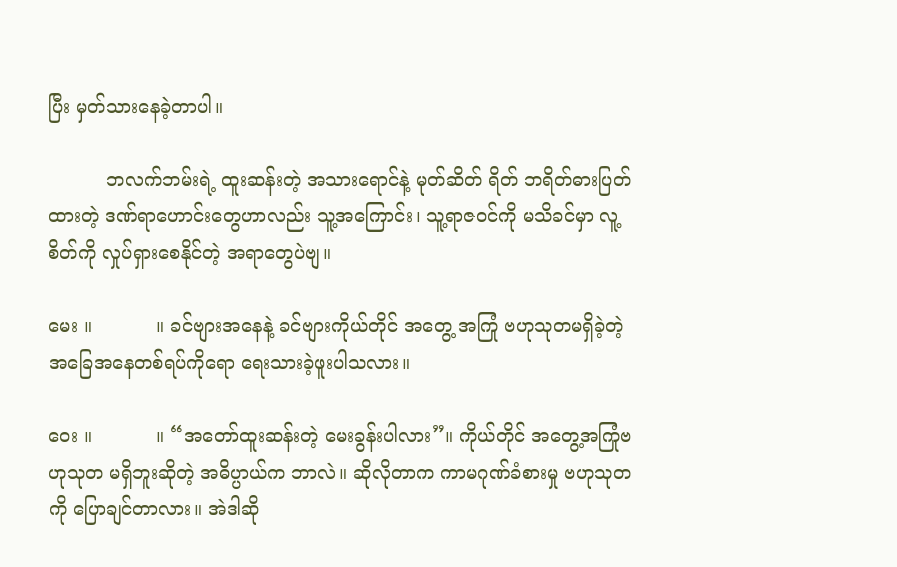ပြီး မှတ်သားနေခဲ့တာပါ။

          ဘလက်ဘမ်းရဲ့ ထူးဆန်းတဲ့ အသားရောင်နဲ့ မုတ်ဆိတ် ရိတ် ဘရိတ်ဓားပြတ်ထားတဲ့ ဒဏ်ရာဟောင်းတွေဟာလည်း သူ့အကြောင်း၊ သူ့ရာဇဝင်ကို မသိခင်မှာ လူ့စိတ်ကို လှုပ်ရှားစေနိုင်တဲ့ အရာတွေပဲဗျ။

မေး ။           ။ ခင်ဗျားအနေနဲ့ ခင်ဗျားကိုယ်တိုင် အတွေ့ အကြုံ ဗဟုသုတမရှိခဲ့တဲ့ အခြေအနေတစ်ရပ်ကိုရော ရေးသားခဲ့ဖူးပါသလား။

ဝေး ။           ။ “အတော်ထူးဆန်းတဲ့ မေးခွန်းပါလား”။ ကိုယ်တိုင် အတွေ့အကြုံဗဟုသုတ မရှိဘူးဆိုတဲ့ အဓိပ္ပာယ်က ဘာလဲ။ ဆိုလိုတာက ကာမဂုဏ်ခံစားမှု ဗဟုသုတကို ပြောချင်တာလား။ အဲဒါဆို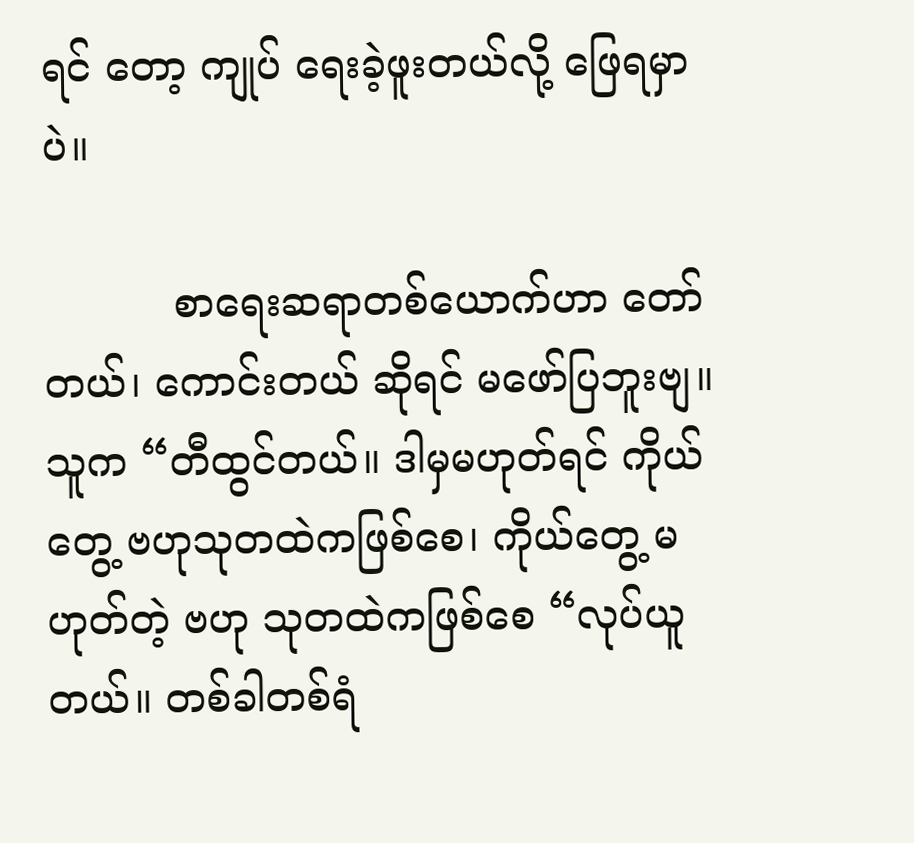ရင် တော့ ကျုပ် ရေးခဲ့ဖူးတယ်လို့ ဖြေရမှာပဲ။

          စာရေးဆရာတစ်ယောက်ဟာ တော်တယ်၊ ကောင်းတယ် ဆိုရင် မဖော်ပြဘူးဗျ။ သူက “တီထွင်တယ်။ ဒါမှမဟုတ်ရင် ကိုယ်တွေ့ ဗဟုသုတထဲကဖြစ်စေ၊ ကိုယ်တွေ့ မဟုတ်တဲ့ ဗဟု သုတထဲကဖြစ်စေ “လုပ်ယူတယ်။ တစ်ခါတစ်ရံ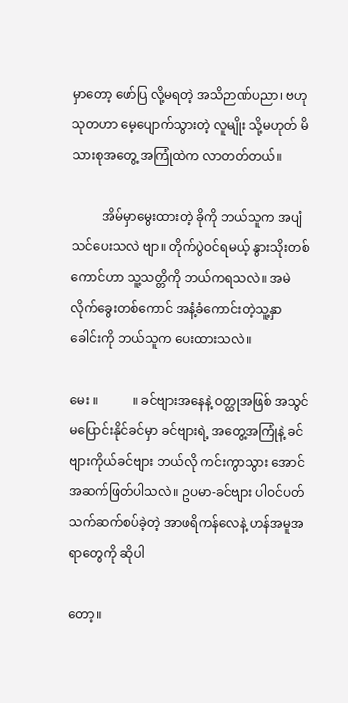မှာတော့ ဖော်ပြ လို့မရတဲ့ အသိဉာဏ်ပညာ၊ ဗဟုသုတဟာ မေ့ပျောက်သွားတဲ့ လူမျိုး သို့မဟုတ် မိသားစုအတွေ့ အကြုံထဲက လာတတ်တယ်။

          အိမ်မှာမွေးထားတဲ့ ခိုကို ဘယ်သူက အပျံသင်ပေးသလဲ ဗျာ။ တိုက်ပွဲဝင်ရမယ့် နွားသိုးတစ်ကောင်ဟာ သူ့သတ္တိကို ဘယ်ကရသလဲ။ အမဲလိုက်ခွေးတစ်ကောင် အနံ့ခံကောင်းတဲ့သူ့နှာခေါင်းကို ဘယ်သူက ပေးထားသလဲ။

မေး ။           ။ ခင်ဗျားအနေနဲ့ ဝတ္ထုအဖြစ် အသွင်မပြောင်းနိုင်ခင်မှာ ခင်ဗျားရဲ့ အတွေ့အကြုံနဲ့ ခင်ဗျားကိုယ်ခင်ဗျား ဘယ်လို ကင်းကွာသွား အောင် အဆက်ဖြတ်ပါသလဲ။ ဥပမာ-ခင်ဗျား ပါဝင်ပတ်သက်ဆက်စပ်ခဲ့တဲ့ အာဖရိကန်လေနဲ့ ဟန်အမူအရာတွေကို ဆိုပါ

တော့။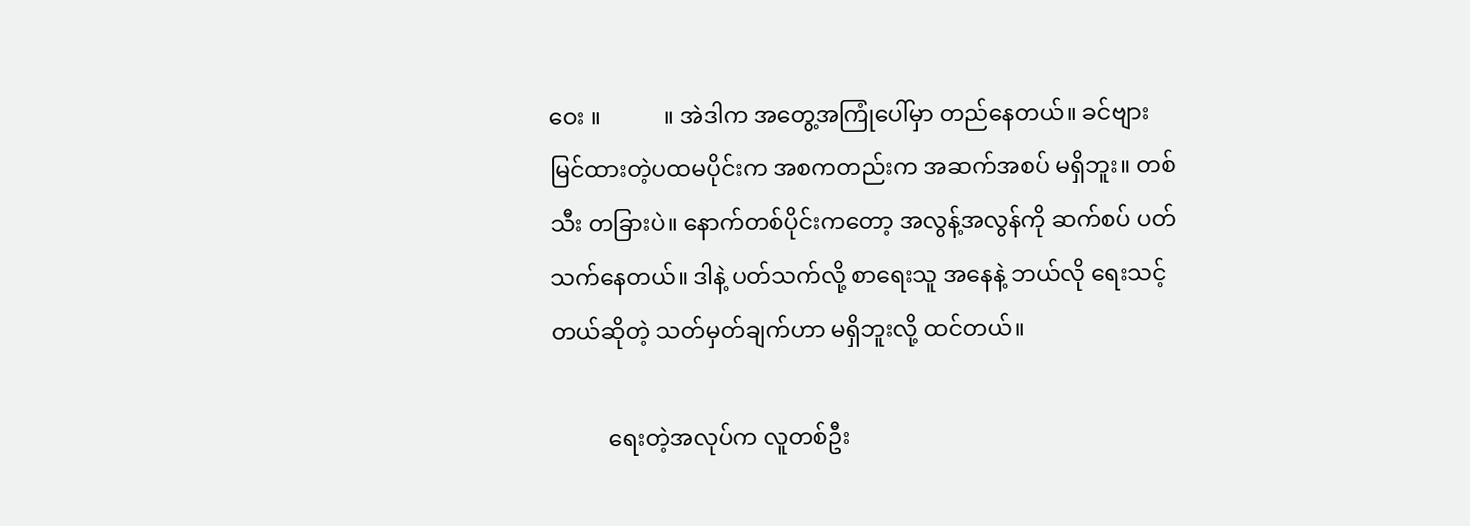ဝေး ။           ။ အဲဒါက အတွေ့အကြုံပေါ်မှာ တည်နေတယ်။ ခင်ဗျားမြင်ထားတဲ့ပထမပိုင်းက အစကတည်းက အဆက်အစပ် မရှိဘူး။ တစ်သီး တခြားပဲ။ နောက်တစ်ပိုင်းကတော့ အလွန့်အလွန်ကို ဆက်စပ် ပတ်သက်နေတယ်။ ဒါနဲ့ ပတ်သက်လို့ စာရေးသူ အနေနဲ့ ဘယ်လို ရေးသင့်တယ်ဆိုတဲ့ သတ်မှတ်ချက်ဟာ မရှိဘူးလို့ ထင်တယ်။

          ရေးတဲ့အလုပ်က လူတစ်ဦး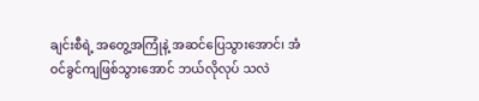ချင်းစီရဲ့ အတွေ့အကြုံနဲ့ အဆင်ပြေသွားအောင်၊ အံဝင်ခွင်ကျဖြစ်သွားအောင် ဘယ်လိုလုပ် သလဲ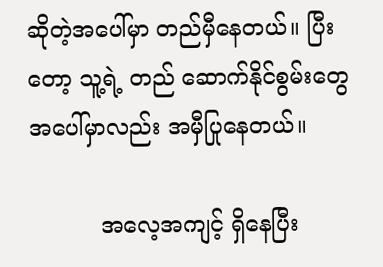ဆိုတဲ့အပေါ်မှာ တည်မှီနေတယ်။ ပြီးတော့ သူ့ရဲ့ တည် ဆောက်နိုင်စွမ်းတွေအပေါ်မှာလည်း အမှီပြုနေတယ်။

          အလေ့အကျင့် ရှိနေပြီး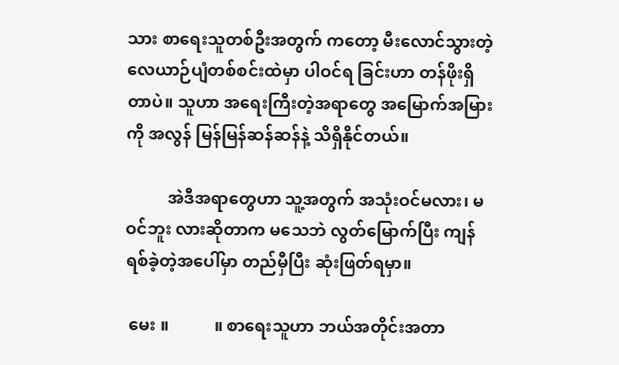သား စာရေးသူတစ်ဦးအတွက် ကတော့ မီးလောင်သွားတဲ့ လေယာဉ်ပျံတစ်စင်းထဲမှာ ပါဝင်ရ ခြင်းဟာ တန်ဖိုးရှိတာပဲ။ သူဟာ အရေးကြီးတဲ့အရာတွေ အမြောက်အမြားကို အလွန် မြန်မြန်ဆန်ဆန်နဲ့ သိရှိနိုင်တယ်။

          အဲဒီအရာတွေဟာ သူ့အတွက် အသုံးဝင်မလား၊ မဝင်ဘူး လားဆိုတာက မသေဘဲ လွတ်မြောက်ပြီး ကျန်ရစ်ခဲ့တဲ့အပေါ်မှာ တည်မှီပြီး ဆုံးဖြတ်ရမှာ။

 မေး ။           ။ စာရေးသူဟာ ဘယ်အတိုင်းအတာ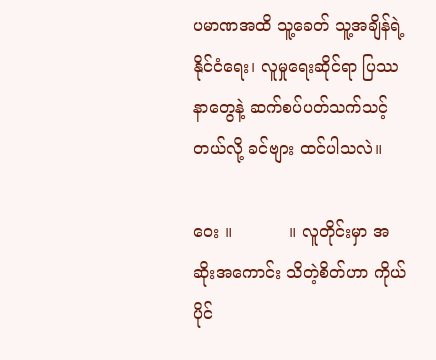ပမာဏအထိ သူ့ခေတ် သူ့အချိန်ရဲ့ နိုင်ငံရေး၊ လူမှုရေးဆိုင်ရာ ပြဿနာတွေနဲ့ ဆက်စပ်ပတ်သက်သင့်တယ်လို့ ခင်ဗျား ထင်ပါသလဲ။

ဝေး ။           ။ လူတိုင်းမှာ အဆိုးအကောင်း သိတဲ့စိတ်ဟာ ကိုယ်ပိုင်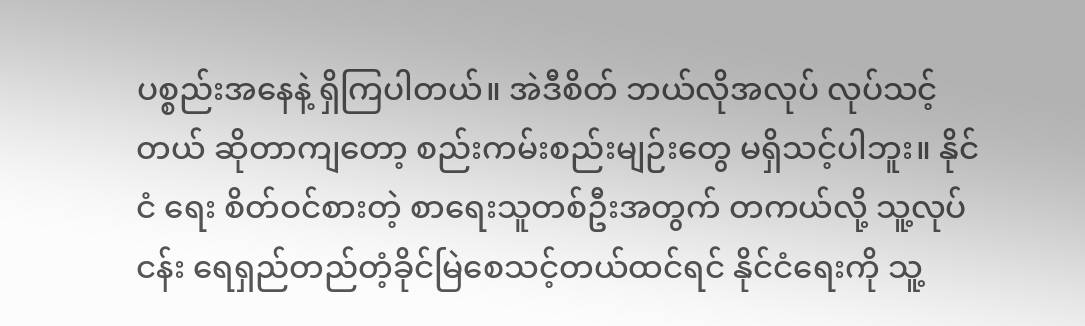ပစ္စည်းအနေနဲ့ ရှိကြပါတယ်။ အဲဒီစိတ် ဘယ်လိုအလုပ် လုပ်သင့်တယ် ဆိုတာကျတော့ စည်းကမ်းစည်းမျဉ်းတွေ မရှိသင့်ပါဘူး။ နိုင်ငံ ရေး စိတ်ဝင်စားတဲ့ စာရေးသူတစ်ဦးအတွက် တကယ်လို့ သူ့လုပ် ငန်း ရေရှည်တည်တံ့ခိုင်မြဲစေသင့်တယ်ထင်ရင် နိုင်ငံရေးကို သူ့